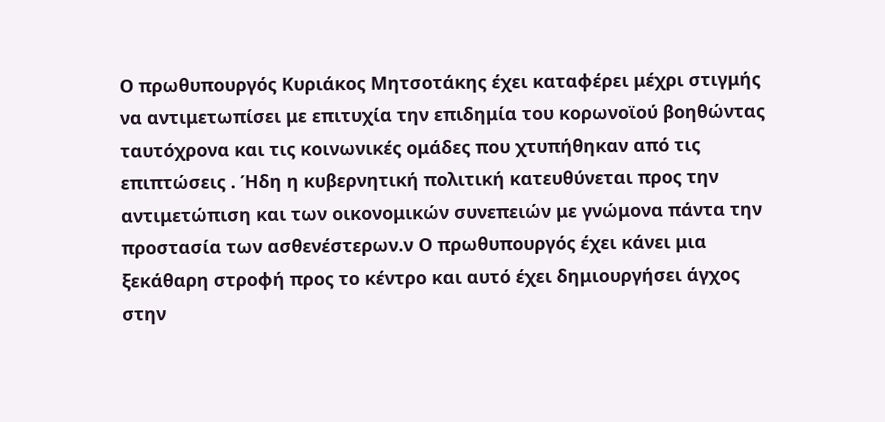Ο πρωθυπουργός Κυριάκος Μητσοτάκης έχει καταφέρει μέχρι στιγμής να αντιμετωπίσει με επιτυχία την επιδημία του κορωνοϊού βοηθώντας ταυτόχρονα και τις κοινωνικές ομάδες που χτυπήθηκαν από τις επιπτώσεις . Ήδη η κυβερνητική πολιτική κατευθύνεται προς την αντιμετώπιση και των οικονομικών συνεπειών με γνώμονα πάντα την προστασία των ασθενέστερων.ν Ο πρωθυπουργός έχει κάνει μια ξεκάθαρη στροφή προς το κέντρο και αυτό έχει δημιουργήσει άγχος στην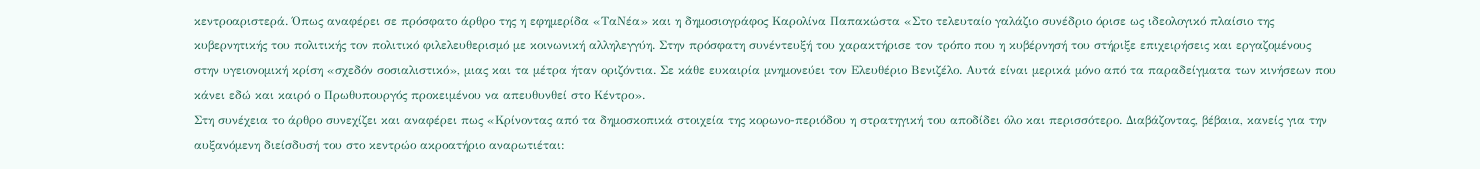κεντροαριστερά. Όπως αναφέρει σε πρόσφατο άρθρο της η εφημερίδα «ΤαΝέα» και η δημοσιογράφος Καρολίνα Παπακώστα «Στο τελευταίο γαλάζιο συνέδριο όρισε ως ιδεολογικό πλαίσιο της κυβερνητικής του πολιτικής τον πολιτικό φιλελευθερισμό με κοινωνική αλληλεγγύη. Στην πρόσφατη συνέντευξή του χαρακτήρισε τον τρόπο που η κυβέρνησή του στήριξε επιχειρήσεις και εργαζομένους στην υγειονομική κρίση «σχεδόν σοσιαλιστικό», μιας και τα μέτρα ήταν οριζόντια. Σε κάθε ευκαιρία μνημονεύει τον Ελευθέριο Βενιζέλο. Αυτά είναι μερικά μόνο από τα παραδείγματα των κινήσεων που κάνει εδώ και καιρό ο Πρωθυπουργός προκειμένου να απευθυνθεί στο Κέντρο».
Στη συνέχεια το άρθρο συνεχίζει και αναφέρει πως «Κρίνοντας από τα δημοσκοπικά στοιχεία της κορωνο-περιόδου η στρατηγική του αποδίδει όλο και περισσότερο. Διαβάζοντας, βέβαια, κανείς για την αυξανόμενη διείσδυσή του στο κεντρώο ακροατήριο αναρωτιέται: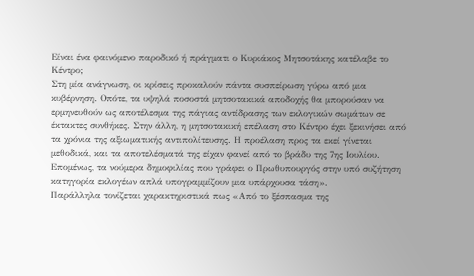Είναι ένα φαινόμενο παροδικό ή πράγματι ο Κυριάκος Μητσοτάκης κατέλαβε το Κέντρο;
Στη μία ανάγνωση, οι κρίσεις προκαλούν πάντα συσπείρωση γύρω από μια κυβέρνηση. Οπότε, τα υψηλά ποσοστά μητσοτακικά αποδοχής θα μπορούσαν να ερμηνευθούν ως αποτέλεσμα της πάγιας αντίδρασης των εκλογικών σωμάτων σε έκτακτες συνθήκες. Στην άλλη, η μητσοτακική επέλαση στο Κέντρο έχει ξεκινήσει από τα χρόνια της αξιωματικής αντιπολίτευσης. Η προέλαση προς τα εκεί γίνεται μεθοδικά, και τα αποτελέσματά της είχαν φανεί από το βράδυ της 7ης Ιουλίου. Επομένως, τα νούμερα δημοφιλίας που γράφει ο Πρωθυπουργός στην υπό συζήτηση κατηγορία εκλογέων απλά υπογραμμίζουν μια υπάρχουσα τάση».
Παράλληλα τονίζεται χαρακτηριστικά πως «Από το ξέσπασμα της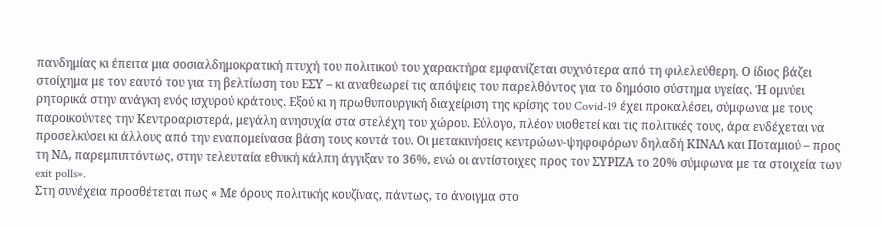πανδημίας κι έπειτα μια σοσιαλδημοκρατική πτυχή του πολιτικού του χαρακτήρα εμφανίζεται συχνότερα από τη φιλελεύθερη. Ο ίδιος βάζει στοίχημα με τον εαυτό του για τη βελτίωση του ΕΣΥ – κι αναθεωρεί τις απόψεις του παρελθόντος για το δημόσιο σύστημα υγείας. Ή ομνύει ρητορικά στην ανάγκη ενός ισχυρού κράτους. Εξού κι η πρωθυπουργική διαχείριση της κρίσης του Covid-19 έχει προκαλέσει, σύμφωνα με τους παροικούντες την Κεντροαριστερά, μεγάλη ανησυχία στα στελέχη του χώρου. Εύλογο, πλέον υιοθετεί και τις πολιτικές τους, άρα ενδέχεται να προσελκύσει κι άλλους από την εναπομείνασα βάση τους κοντά του. Οι μετακινήσεις κεντρώων-ψηφοφόρων δηλαδή ΚΙΝΑΛ και Ποταμιού – προς τη ΝΔ, παρεμπιπτόντως, στην τελευταία εθνική κάλπη άγγιξαν το 36%, ενώ οι αντίστοιχες προς τον ΣΥΡΙΖΑ το 20% σύμφωνα με τα στοιχεία των exit polls».
Στη συνέχεια προσθέτεται πως « Με όρους πολιτικής κουζίνας, πάντως, το άνοιγμα στο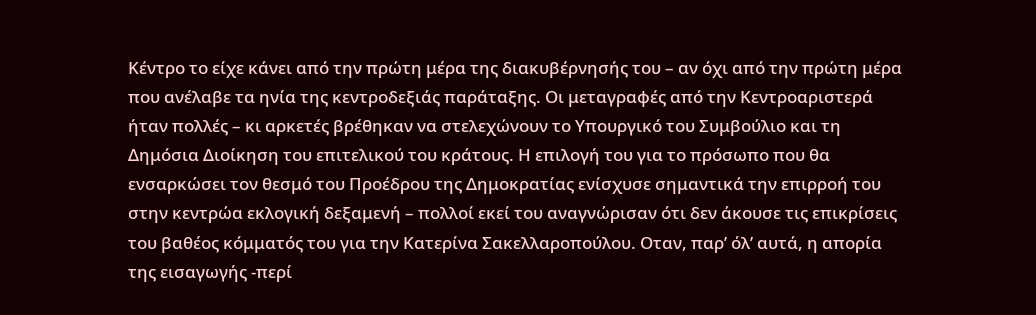Κέντρο το είχε κάνει από την πρώτη μέρα της διακυβέρνησής του – αν όχι από την πρώτη μέρα που ανέλαβε τα ηνία της κεντροδεξιάς παράταξης. Οι μεταγραφές από την Κεντροαριστερά ήταν πολλές – κι αρκετές βρέθηκαν να στελεχώνουν το Υπουργικό του Συμβούλιο και τη Δημόσια Διοίκηση του επιτελικού του κράτους. Η επιλογή του για το πρόσωπο που θα ενσαρκώσει τον θεσμό του Προέδρου της Δημοκρατίας ενίσχυσε σημαντικά την επιρροή του στην κεντρώα εκλογική δεξαμενή – πολλοί εκεί του αναγνώρισαν ότι δεν άκουσε τις επικρίσεις του βαθέος κόμματός του για την Κατερίνα Σακελλαροπούλου. Οταν, παρ’ όλ’ αυτά, η απορία της εισαγωγής -περί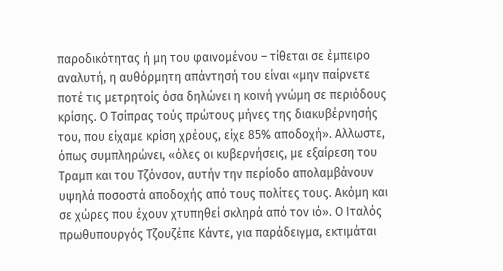παροδικότητας ή μη του φαινομένου – τίθεται σε έμπειρο αναλυτή, η αυθόρμητη απάντησή του είναι «μην παίρνετε ποτέ τις μετρητοίς όσα δηλώνει η κοινή γνώμη σε περιόδους κρίσης. Ο Τσίπρας τούς πρώτους μήνες της διακυβέρνησής του, που είχαμε κρίση χρέους, είχε 85% αποδοχή». Αλλωστε, όπως συμπληρώνει, «όλες οι κυβερνήσεις, με εξαίρεση του Τραμπ και του Τζόνσον, αυτήν την περίοδο απολαμβάνουν υψηλά ποσοστά αποδοχής από τους πολίτες τους. Ακόμη και σε χώρες που έχουν χτυπηθεί σκληρά από τον ιό». Ο Ιταλός πρωθυπουργός Τζουζέπε Κάντε, για παράδειγμα, εκτιμάται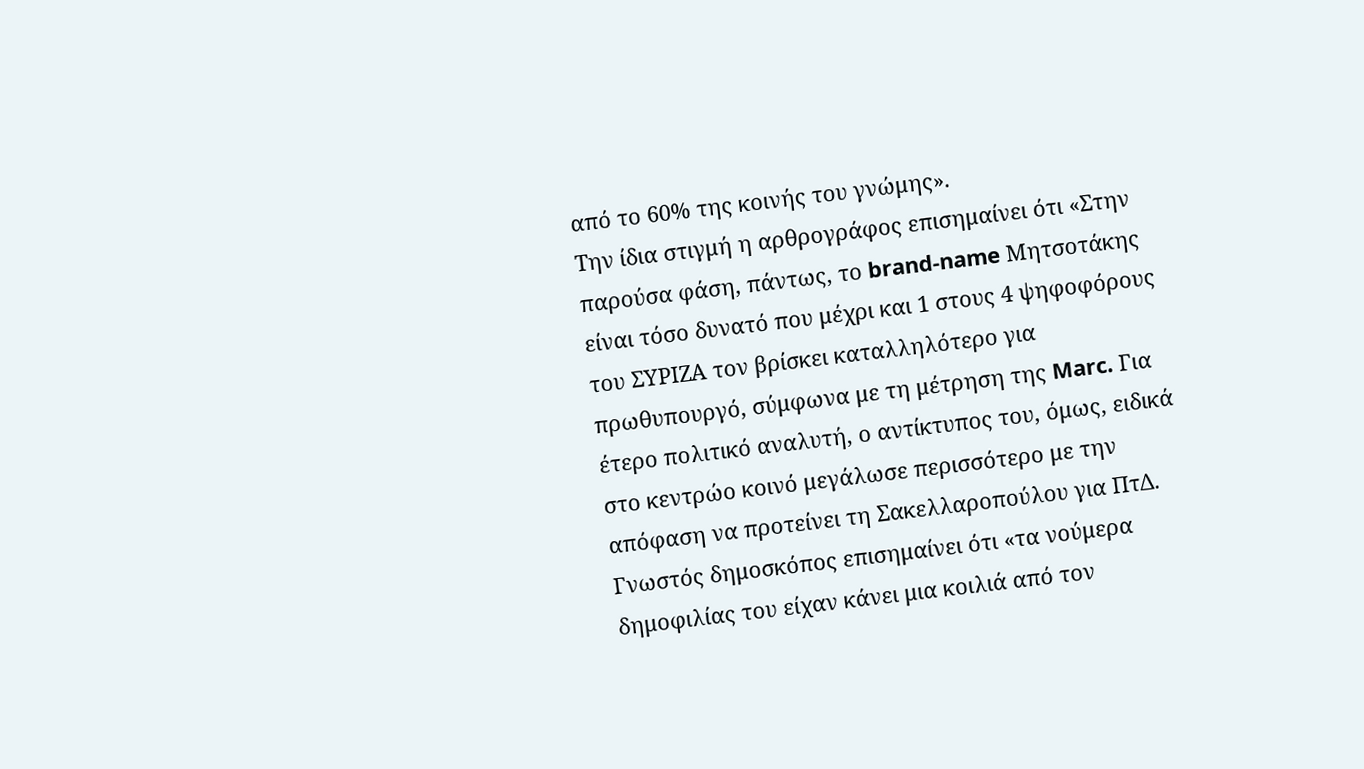από το 60% της κοινής του γνώμης».
Την ίδια στιγμή η αρθρογράφος επισημαίνει ότι «Στην παρούσα φάση, πάντως, το brand-name Μητσοτάκης είναι τόσο δυνατό που μέχρι και 1 στους 4 ψηφοφόρους του ΣΥΡΙΖΑ τον βρίσκει καταλληλότερο για πρωθυπουργό, σύμφωνα με τη μέτρηση της Marc. Για έτερο πολιτικό αναλυτή, ο αντίκτυπος του, όμως, ειδικά στο κεντρώο κοινό μεγάλωσε περισσότερο με την απόφαση να προτείνει τη Σακελλαροπούλου για ΠτΔ.
Γνωστός δημοσκόπος επισημαίνει ότι «τα νούμερα δημοφιλίας του είχαν κάνει μια κοιλιά από τον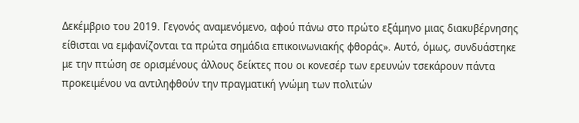Δεκέμβριο του 2019. Γεγονός αναμενόμενο, αφού πάνω στο πρώτο εξάμηνο μιας διακυβέρνησης είθισται να εμφανίζονται τα πρώτα σημάδια επικοινωνιακής φθοράς». Αυτό, όμως, συνδυάστηκε με την πτώση σε ορισμένους άλλους δείκτες που οι κονεσέρ των ερευνών τσεκάρουν πάντα προκειμένου να αντιληφθούν την πραγματική γνώμη των πολιτών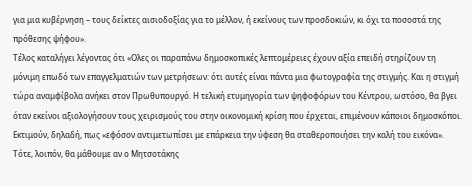για μια κυβέρνηση – τους δείκτες αισιοδοξίας για το μέλλον, ή εκείνους των προσδοκιών, κι όχι τα ποσοστά της πρόθεσης ψήφου».
Τέλος καταλήγει λέγοντας ότι «Ολες οι παραπάνω δημοσκοπικές λεπτομέρειες έχουν αξία επειδή στηρίζουν τη μόνιμη επωδό των επαγγελματιών των μετρήσεων: ότι αυτές είναι πάντα μια φωτογραφία της στιγμής. Και η στιγμή τώρα αναμφίβολα ανήκει στον Πρωθυπουργό. Η τελική ετυμηγορία των ψηφοφόρων του Κέντρου, ωστόσο, θα βγει όταν εκείνοι αξιολογήσουν τους χειρισμούς του στην οικονομική κρίση που έρχεται, επιμένουν κάποιοι δημοσκόποι. Εκτιμούν, δηλαδή, πως «εφόσον αντιμετωπίσει με επάρκεια την ύφεση θα σταθεροποιήσει την καλή του εικόνα». Τότε, λοιπόν, θα μάθουμε αν ο Μητσοτάκης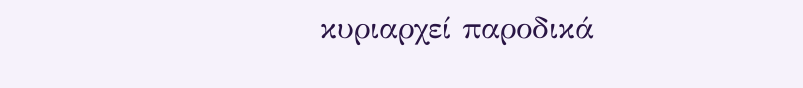κυριαρχεί παροδικά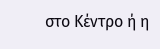στο Κέντρο ή η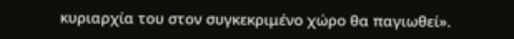κυριαρχία του στον συγκεκριμένο χώρο θα παγιωθεί».